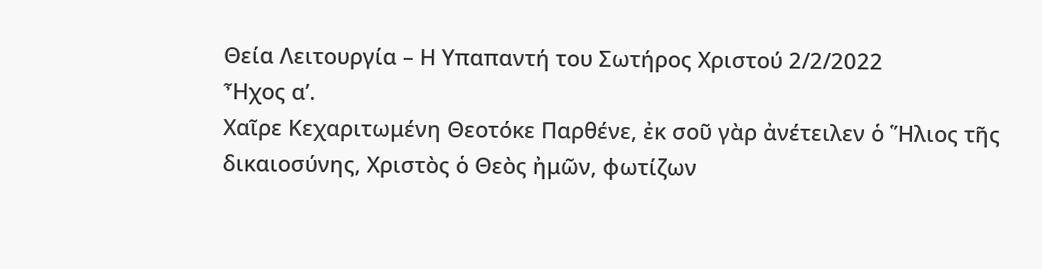Θεία Λειτουργία – Η Υπαπαντή του Σωτήρος Χριστού 2/2/2022
Ἦχος α’.
Χαῖρε Κεχαριτωμένη Θεοτόκε Παρθένε, ἐκ σοῦ γὰρ ἀνέτειλεν ὁ Ἥλιος τῆς δικαιοσύνης, Χριστὸς ὁ Θεὸς ἠμῶν, φωτίζων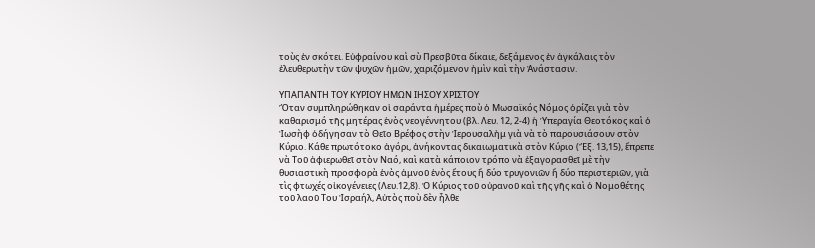τοὺς ἐν σκότει. Εὐφραίνου καὶ σὺ Πρεσβῦτα δίκαιε, δεξάμενος ἐν ἀγκάλαις τὸν ἐλευθερωτὴν τῶν ψυχῶν ἠμῶν, χαριζόμενον ἠμὶν καὶ τὴν Ἀνάστασιν.

ΥΠΑΠΑΝΤΗ ΤΟΥ ΚΥΡΙΟΥ ΗΜΩΝ ΙΗΣΟΥ ΧΡΙΣΤΟΥ
Ὅταν συμπληρώθηκαν οἱ σαράντα ἡμέρες ποὺ ὁ Μωσαϊκός Νόμος ὁρίζει γιὰ τὸν καθαρισμό τῆς μητέρας ἑνὸς νεογέννητου (βλ. Λευ. 12, 2-4) ἡ Ὑπεραγία Θεοτόκος καὶ ὁ Ἰωσὴφ ὁδήγησαν τὸ Θεῖο Βρέφος στὴν Ἱερουσαλἠμ γιὰ νὰ τὸ παρουσιάσουν στὸν Κύριο. Κάθε πρωτότοκο ἀγόρι, ἀνήκοντας δικαιωματικὰ στὸν Κύριο (Ἔξ. 13,15), ἔπρεπε νὰ Τοῦ ἀφιερωθεῖ στὸν Ναό, καὶ κατὰ κάποιον τρόπο νὰ ἐξαγορασθεῖ μὲ τὴν θυσιαστικὴ προσφορὰ ἑνὸς ἀμνοῦ ἑνὸς ἔτους ἤ δύο τρυγονιῶν ἤ δύο περιστεριῶν, γιὰ τὶς φτωχές οἰκογένειες (Λευ.12,8). Ὁ Κύριος τοῦ οὐρανοῦ καὶ τῆς γῆς καὶ ὁ Νομοθέτης τοῦ λαοῦ Του Ἰσραήλ, Αὐτὸς ποὺ δὲν ἦλθε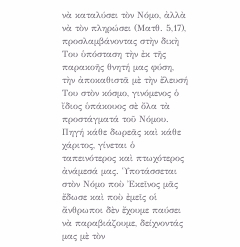νὰ καταλύσει τὸν Νόμο, ἀλλὰ νὰ τὸν πληρώσει (Ματθ. 5,17), προσλαμβάνοντας στὴν δικὴ Του ὑπόσταση τὴν ἐκ τῆς παρακοῆς θνητή μας φύση, τὴν ἀποκαθιστᾶ μὲ τὴν ἔλευσή Του στὸν κόσμο, γινόμενος ὁ ἴδιος ὑπάκουος σὲ ὄλα τὰ προστάγματά τοῦ Νόμου. Πηγή κάθε δωρεᾶς καὶ κάθε χάριτος, γίνεται ὁ ταπεινότερος καὶ πτωχότερος ἀνάμεσά μας. Ὑποτάσσεται στὸν Νόμο ποὺ Ἐκεῖνος μᾶς ἔδωσε καὶ ποὺ ἐμεῖς οἱ ἄνθρωποι δὲν ἔχουμε παύσει νὰ παραβιάζουμε, δείχνοντάς μας μὲ τὸν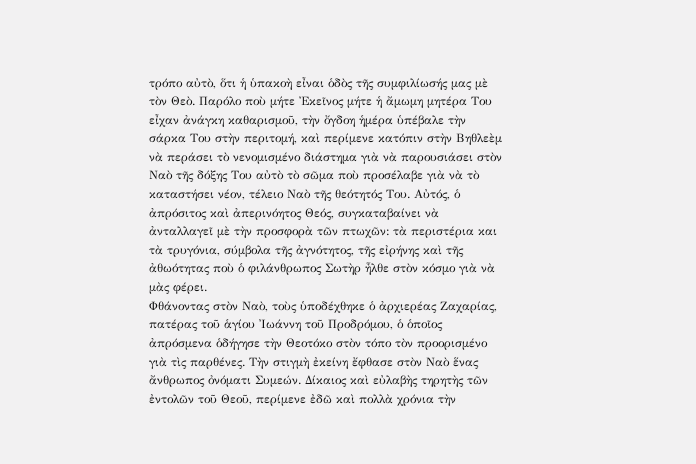τρόπο αὐτὸ, ὅτι ἡ ὑπακοὴ εἶναι ὁδὸς τῆς συμφιλίωσής μας μὲ τὸν Θεὸ. Παρόλο ποὺ μήτε Ἐκεῖνος μήτε ἡ ἄμωμη μητέρα Του εἶχαν ἀνάγκη καθαρισμοῦ, τὴν ὄγδοη ἡμέρα ὑπέβαλε τὴν σάρκα Του στὴν περιτομή, καὶ περίμενε κατόπιν στὴν Βηθλεὲμ νὰ περάσει τὸ νενομισμένο διάστημα γιὰ νὰ παρουσιάσει στὸν Ναὸ τῆς δόξης Του αὐτὸ τὸ σῶμα ποὺ προσέλαβε γιὰ νὰ τὸ καταστήσει νέον, τέλειο Ναὸ τῆς θεότητός Του. Αὐτός, ὁ ἀπρόσιτος καὶ ἀπερινόητος Θεός, συγκαταβαίνει νὰ ἀνταλλαγεῖ μὲ τὴν προσφορὰ τῶν πτωχῶν: τὰ περιστέρια και τὰ τρυγόνια, σύμβολα τῆς ἀγνότητος, τῆς εἰρήνης καὶ τῆς ἀθωότητας ποὺ ὁ φιλάνθρωπος Σωτὴρ ἦλθε στὸν κόσμο γιὰ νὰ μὰς φέρει.
Φθάνοντας στὸν Ναὸ, τοὺς ὑποδέχθηκε ὁ ἀρχιερέας Ζαχαρίας, πατέρας τοῦ ἁγίου Ἰωάννη τοῦ Προδρόμου, ὁ ὁποῖος ἀπρόσμενα ὁδήγησε τὴν Θεοτόκο στὸν τόπο τὸν προορισμένο γιὰ τὶς παρθένες. Τὴν στιγμὴ ἐκείνη ἔφθασε στὸν Ναὸ ἕνας ἄνθρωπος ὀνόματι Συμεών. Δίκαιος καὶ εὐλαβὴς τηρητὴς τῶν ἐντολῶν τοῦ Θεοῦ, περίμενε ἐδῶ καὶ πολλὰ χρόνια τὴν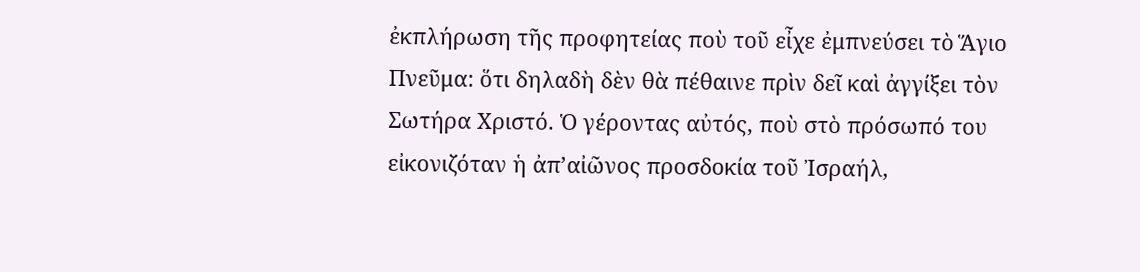ἐκπλήρωση τῆς προφητείας ποὺ τοῦ εἶχε ἐμπνεύσει τὸ Ἅγιο Πνεῦμα: ὅτι δηλαδὴ δὲν θὰ πέθαινε πρὶν δεῖ καὶ ἀγγίξει τὸν Σωτήρα Χριστό. Ὁ γέροντας αὐτός, ποὺ στὸ πρόσωπό του εἰκονιζόταν ἡ ἀπ’αἰῶνος προσδοκία τοῦ Ἰσραήλ,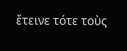ἔτεινε τότε τοὺς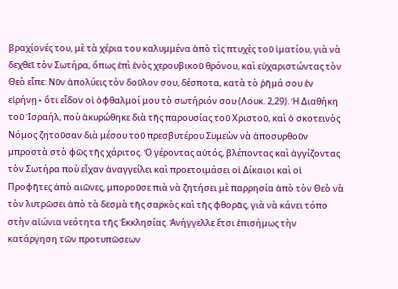βραχίονές του, μὲ τὰ χέρια του καλυμμένα ἀπὸ τὶς πτυχὲς τοῦ ἱματίου, γιὰ νὰ δεχθεῖ τὸν Σωτήρα, ὅπως ἐπὶ ἑνὸς χερουβικοῦ θρόνου, καὶ εὐχαριστώντας τὸν Θεὸ εἶπε: Νῦν ἀπολύεις τὸν δοῦλον σου, δέσποτα, κατὰ τὸ ῥῆμά σου ἐν εἰρήνῃ∙ ὅτι εἶδον οἱ ὀφθαλμοί μου τὸ σωτήριόν σου (Λουκ. 2,29). Ἡ Διαθήκη τοῦ Ἰσραήλ, ποὺ ἀκυρώθηκε διὰ τῆς παρουσίας τοῦ Χριστοῦ, καὶ ὁ σκοτεινὸς Νόμος ζητοῦσαν διὰ μέσου τοῦ πρεσβυτέρου Συμεὼν νὰ ἀποσυρθοῦν μπροστὰ στὸ φῶς τῆς χάριτος. Ὁ γέροντας αὐτός, βλέποντας καὶ ἀγγίζοντας τὸν Σωτήρα ποὺ εἶχαν ἀναγγείλει καὶ προετοιμάσει οἱ Δίκαιοι καὶ οἱ Προφῆτες ἀπὸ αιῶνες, μποροῦσε πιὰ νὰ ζητήσει μὲ παρρησία ἀπὸ τὸν Θεὸ νὰ τὸν λυτρῶσει ἀπὸ τὰ δεσμὰ τῆς σαρκὸς καὶ τῆς φθορᾶς, γιὰ νὰ κάνει τόπο στὴν αἰώνια νεότητα τῆς Ἐκκλησίας. Ἀνήγγελλε ἔτσι ἐπισήμως τὴν κατάργηση τῶν προτυπῶσεων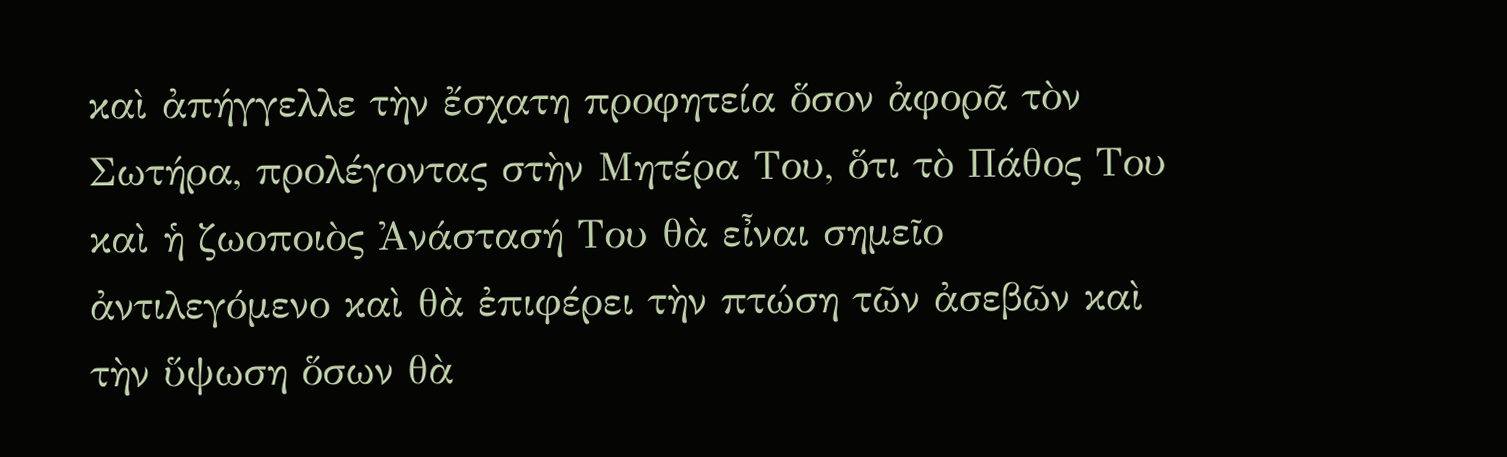καὶ ἀπήγγελλε τὴν ἔσχατη προφητεία ὅσον ἀφορᾶ τὸν Σωτήρα, προλέγοντας στὴν Μητέρα Του, ὅτι τὸ Πάθος Του καὶ ἡ ζωοποιὸς Ἀνάστασή Του θὰ εἶναι σημεῖο ἀντιλεγόμενο καὶ θὰ ἐπιφέρει τὴν πτώση τῶν ἀσεβῶν καὶ τὴν ὕψωση ὅσων θὰ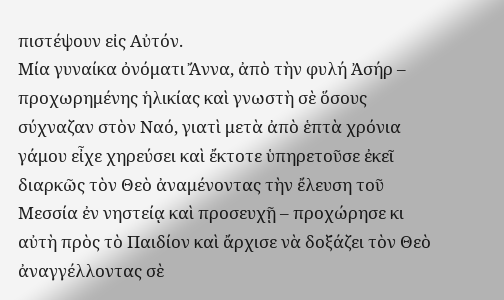πιστέψουν εἰς Αὐτόν.
Μία γυναίκα ὀνόματι Ἄννα, ἀπὸ τὴν φυλή Ἀσήρ – προχωρημένης ἡλικίας καὶ γνωστὴ σὲ ὅσους σύχναζαν στὸν Ναό, γιατὶ μετὰ ἀπὸ ἑπτὰ χρόνια γάμου εἶχε χηρεύσει καὶ ἔκτοτε ὑπηρετοῦσε ἐκεῖ διαρκῶς τὸν Θεὸ ἀναμένοντας τὴν ἔλευση τοῦ Μεσσία ἐν νηστείᾳ καὶ προσευχῇ – προχώρησε κι αὐτὴ πρὸς τὸ Παιδίον καὶ ἄρχισε νὰ δοξάζει τὸν Θεὸ ἀναγγέλλοντας σὲ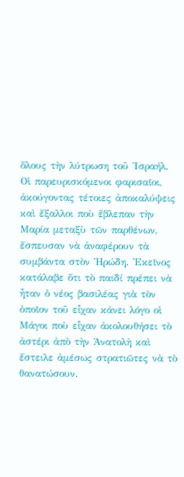ὅλους τὴν λύτρωση τοῦ Ἰσραήλ.
Οἱ παρευρισκόμενοι φαρισαῖοι, ἀκούγοντας τέτοιες ἀποκαλύψεις καὶ ἔξαλλοι ποὺ ἔβλεπαν τὴν Μαρία μεταξὺ τῶν παρθένων, ἔσπευσαν νὰ ἀναφέρουν τὰ συμβάντα στὸν Ἡρώδη. Ἐκεῖνος κατάλαβε ὅτι τὸ παιδί πρέπει νὰ ἦταν ὁ νέος βασιλέας γιὰ τὸν ὁποῖον τοῦ εἶχαν κάνει λόγο οἱ Μάγοι ποὺ εἶχαν ἀκολουθήσει τὸ ἀστέρι ἀπὸ τὴν Ἀνατολὴ καὶ ἔστειλε ἀμέσως στρατιῶτες νὰ τὸ θανατώσουν.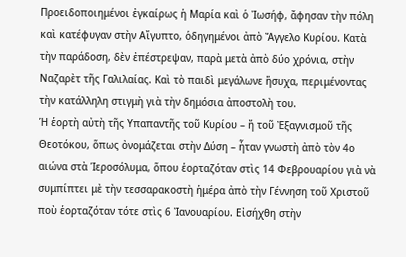Προειδοποιημένοι ἐγκαίρως ἡ Μαρία καὶ ὁ Ἰωσήφ, ἄφησαν τὴν πόλη καὶ κατέφυγαν στὴν Αἴγυπτο, ὁδηγημένοι ἀπὸ Ἄγγελο Κυρίου. Κατὰ τὴν παράδοση, δὲν ἐπέστρεψαν, παρὰ μετὰ ἀπὸ δύο χρόνια, στὴν Ναζαρὲτ τῆς Γαλιλαίας. Καὶ τὸ παιδὶ μεγάλωνε ἥσυχα, περιμένοντας τὴν κατάλληλη στιγμὴ γιὰ τὴν δημόσια ἀποστολὴ του.
Ἡ ἑορτὴ αὐτὴ τῆς Υπαπαντῆς τοῦ Κυρίου – ἤ τοῦ Ἐξαγνισμοῦ τῆς Θεοτόκου, ὅπως ὀνομάζεται στὴν Δύση – ἦταν γνωστὴ ἀπὸ τὸν 4ο αιώνα στὰ Ἱεροσόλυμα, ὅπου ἑορταζόταν στὶς 14 Φεβρουαρίου γιὰ νὰ συμπίπτει μὲ τὴν τεσσαρακοστὴ ἡμέρα ἀπὸ τὴν Γέννηση τοῦ Χριστοῦ ποὺ ἑορταζόταν τότε στὶς 6 Ἰανουαρίου. Εἰσήχθη στὴν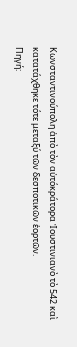Κωνσταντινούπολη ἀπὸ τὸν αὐτόκράτορα Ἰουστινιανὸ τὸ 542 καὶ κατατάχθηκε τότε μεταξύ τῶν δεσποτικῶν ἑορτῶν.
Πηγή: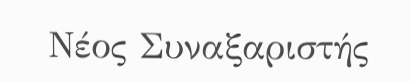Νέος Συναξαριστής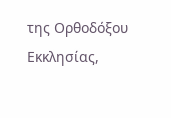της Ορθοδόξου Εκκλησίας,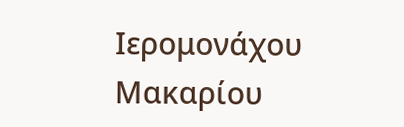Ιερομονάχου Μακαρίου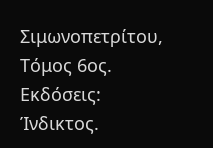Σιμωνοπετρίτου, Τόμος 6ος. Εκδόσεις: Ίνδικτος.